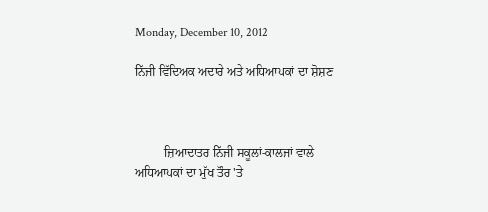Monday, December 10, 2012

ਨਿੱਜੀ ਵਿੱਦਿਅਕ ਅਦਾਰੇ ਅਤੇ ਅਧਿਆਪਕਾਂ ਦਾ ਸ਼ੋਸ਼ਣ



         ਜ਼ਿਆਦਾਤਰ ਨਿੱਜੀ ਸਕੂਲਾਂ-ਕਾਲਜਾਂ ਵਾਲੇ ਅਧਿਆਪਕਾਂ ਦਾ ਮੁੱਖ ਤੌਰ 'ਤੇ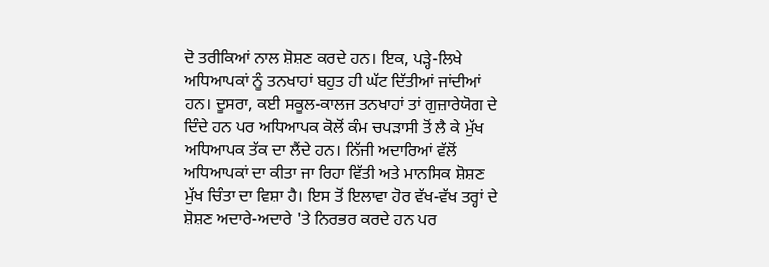ਦੋ ਤਰੀਕਿਆਂ ਨਾਲ ਸ਼ੋਸ਼ਣ ਕਰਦੇ ਹਨ। ਇਕ, ਪੜ੍ਹੇ-ਲਿਖੇ ਅਧਿਆਪਕਾਂ ਨੂੰ ਤਨਖਾਹਾਂ ਬਹੁਤ ਹੀ ਘੱਟ ਦਿੱਤੀਆਂ ਜਾਂਦੀਆਂ ਹਨ। ਦੂਸਰਾ, ਕਈ ਸਕੂਲ-ਕਾਲਜ ਤਨਖਾਹਾਂ ਤਾਂ ਗੁਜ਼ਾਰੇਯੋਗ ਦੇ ਦਿੰਦੇ ਹਨ ਪਰ ਅਧਿਆਪਕ ਕੋਲੋਂ ਕੰਮ ਚਪੜਾਸੀ ਤੋਂ ਲੈ ਕੇ ਮੁੱਖ ਅਧਿਆਪਕ ਤੱਕ ਦਾ ਲੈਂਦੇ ਹਨ। ਨਿੱਜੀ ਅਦਾਰਿਆਂ ਵੱਲੋਂ ਅਧਿਆਪਕਾਂ ਦਾ ਕੀਤਾ ਜਾ ਰਿਹਾ ਵਿੱਤੀ ਅਤੇ ਮਾਨਸਿਕ ਸ਼ੋਸ਼ਣ ਮੁੱਖ ਚਿੰਤਾ ਦਾ ਵਿਸ਼ਾ ਹੈ। ਇਸ ਤੋਂ ਇਲਾਵਾ ਹੋਰ ਵੱਖ-ਵੱਖ ਤਰ੍ਹਾਂ ਦੇ ਸ਼ੋਸ਼ਣ ਅਦਾਰੇ-ਅਦਾਰੇ 'ਤੇ ਨਿਰਭਰ ਕਰਦੇ ਹਨ ਪਰ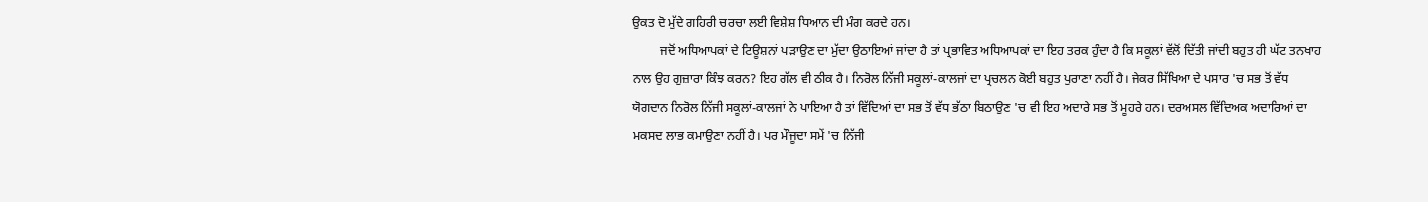ਉਕਤ ਦੋ ਮੁੱਦੇ ਗਹਿਰੀ ਚਰਚਾ ਲਈ ਵਿਸ਼ੇਸ਼ ਧਿਆਨ ਦੀ ਮੰਗ ਕਰਦੇ ਹਨ।
         ਜਦੋਂ ਅਧਿਆਪਕਾਂ ਦੇ ਟਿਊਸ਼ਨਾਂ ਪੜਾਉਣ ਦਾ ਮੁੱਦਾ ਉਠਾਇਆਂ ਜਾਂਦਾ ਹੈ ਤਾਂ ਪ੍ਰਭਾਵਿਤ ਅਧਿਆਪਕਾਂ ਦਾ ਇਹ ਤਰਕ ਹੁੰਦਾ ਹੈ ਕਿ ਸਕੂਲਾਂ ਵੱਲੋਂ ਦਿੱਤੀ ਜਾਂਦੀ ਬਹੁਤ ਹੀ ਘੱਟ ਤਨਖਾਹ ਨਾਲ ਉਹ ਗੁਜ਼ਾਰਾ ਕਿੰਝ ਕਰਨ? ਇਹ ਗੱਲ ਵੀ ਠੀਕ ਹੈ। ਨਿਰੋਲ ਨਿੱਜੀ ਸਕੂਲਾਂ-ਕਾਲਜਾਂ ਦਾ ਪ੍ਰਚਲਨ ਕੋਈ ਬਹੁਤ ਪੁਰਾਣਾ ਨਹੀਂ ਹੈ। ਜੇਕਰ ਸਿੱਖਿਆ ਦੇ ਪਸਾਰ 'ਚ ਸਭ ਤੋਂ ਵੱਧ ਯੋਗਦਾਨ ਨਿਰੋਲ ਨਿੱਜੀ ਸਕੂਲਾਂ-ਕਾਲਜਾਂ ਨੇ ਪਾਇਆ ਹੈ ਤਾਂ ਵਿੱਦਿਆਂ ਦਾ ਸਭ ਤੋਂ ਵੱਧ ਭੱਠਾ ਬਿਠਾਉਣ 'ਚ ਵੀ ਇਹ ਅਦਾਰੇ ਸਭ ਤੋਂ ਮੂਹਰੇ ਹਨ। ਦਰਅਸਲ ਵਿੱਦਿਅਕ ਅਦਾਰਿਆਂ ਦਾ ਮਕਸਦ ਲਾਭ ਕਮਾਉਣਾ ਨਹੀਂ ਹੈ। ਪਰ ਮੌਜੂਦਾ ਸਮੇਂ 'ਚ ਨਿੱਜੀ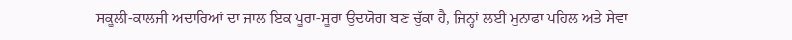ਸਕੂਲੀ-ਕਾਲਜੀ ਅਦਾਰਿਆਂ ਦਾ ਜਾਲ ਇਕ ਪੂਰਾ-ਸੂਰਾ ਉਦਯੋਗ ਬਣ ਚੁੱਕਾ ਹੈ, ਜਿਨ੍ਹਾਂ ਲਈ ਮੁਨਾਫਾ ਪਹਿਲ ਅਤੇ ਸੇਵਾ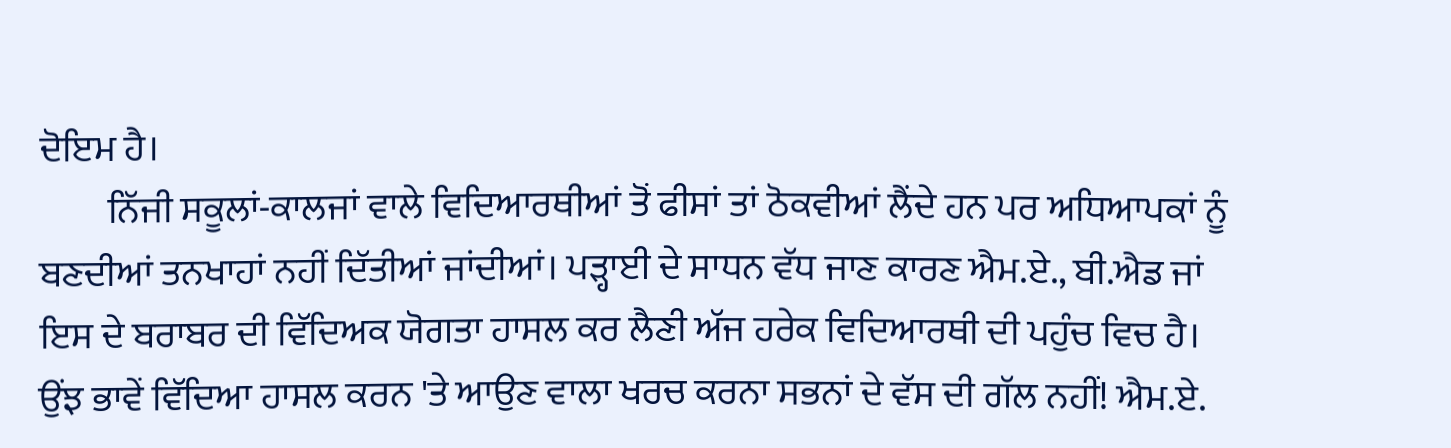ਦੋਇਮ ਹੈ।
         ਨਿੱਜੀ ਸਕੂਲਾਂ-ਕਾਲਜਾਂ ਵਾਲੇ ਵਿਦਿਆਰਥੀਆਂ ਤੋਂ ਫੀਸਾਂ ਤਾਂ ਠੋਕਵੀਆਂ ਲੈਂਦੇ ਹਨ ਪਰ ਅਧਿਆਪਕਾਂ ਨੂੰ ਬਣਦੀਆਂ ਤਨਖਾਹਾਂ ਨਹੀਂ ਦਿੱਤੀਆਂ ਜਾਂਦੀਆਂ। ਪੜ੍ਹਾਈ ਦੇ ਸਾਧਨ ਵੱਧ ਜਾਣ ਕਾਰਣ ਐਮ.ਏ., ਬੀ.ਐਡ ਜਾਂ ਇਸ ਦੇ ਬਰਾਬਰ ਦੀ ਵਿੱਦਿਅਕ ਯੋਗਤਾ ਹਾਸਲ ਕਰ ਲੈਣੀ ਅੱਜ ਹਰੇਕ ਵਿਦਿਆਰਥੀ ਦੀ ਪਹੁੰਚ ਵਿਚ ਹੈ। ਉਂਝ ਭਾਵੇਂ ਵਿੱਦਿਆ ਹਾਸਲ ਕਰਨ 'ਤੇ ਆਉਣ ਵਾਲਾ ਖਰਚ ਕਰਨਾ ਸਭਨਾਂ ਦੇ ਵੱਸ ਦੀ ਗੱਲ ਨਹੀਂ! ਐਮ.ਏ.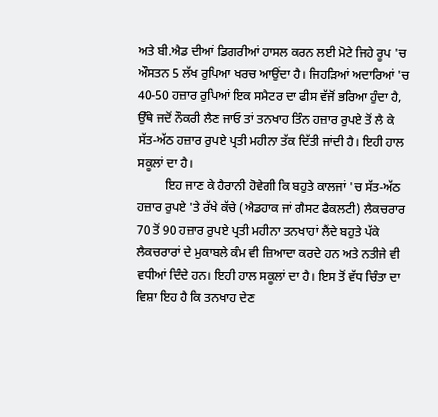ਅਤੇ ਬੀ.ਐਡ ਦੀਆਂ ਡਿਗਰੀਆਂ ਹਾਸਲ ਕਰਨ ਲਈ ਮੋਟੇ ਜਿਹੇ ਰੂਪ 'ਚ ਔਸਤਨ 5 ਲੱਖ ਰੁਪਿਆ ਖਰਚ ਆਉਂਦਾ ਹੈ। ਜਿਹੜਿਆਂ ਅਦਾਰਿਆਂ 'ਚ 40-50 ਹਜ਼ਾਰ ਰੁਪਿਆਂ ਇਕ ਸਮੈਟਰ ਦਾ ਫੀਸ ਵੱਜੋਂ ਭਰਿਆ ਹੁੰਦਾ ਹੈ, ਉੱਥੇ ਜਦੋਂ ਨੌਕਰੀ ਲੈਣ ਜਾਓ ਤਾਂ ਤਨਖਾਹ ਤਿੰਨ ਹਜ਼ਾਰ ਰੁਪਏ ਤੋਂ ਲੈ ਕੇ ਸੱਤ-ਅੱਠ ਹਜ਼ਾਰ ਰੁਪਏ ਪ੍ਰਤੀ ਮਹੀਨਾ ਤੱਕ ਦਿੱਤੀ ਜਾਂਦੀ ਹੈ। ਇਹੀ ਹਾਲ ਸਕੂਲਾਂ ਦਾ ਹੈ।
         ਇਹ ਜਾਣ ਕੇ ਹੈਰਾਨੀ ਹੋਵੇਗੀ ਕਿ ਬਹੁਤੇ ਕਾਲਜਾਂ 'ਚ ਸੱਤ-ਅੱਠ ਹਜ਼ਾਰ ਰੁਪਏ 'ਤੇ ਰੱਖੇ ਕੱਚੇ (ਐਡਹਾਕ ਜਾਂ ਗੈਸਟ ਫੈਕਲਟੀ) ਲੈਕਚਰਾਰ 70 ਤੋਂ 90 ਹਜ਼ਾਰ ਰੁਪਏ ਪ੍ਰਤੀ ਮਹੀਨਾ ਤਨਖਾਹਾਂ ਲੈਂਦੇ ਬਹੁਤੇ ਪੱਕੇ ਲੈਕਚਰਾਰਾਂ ਦੇ ਮੁਕਾਬਲੇ ਕੰਮ ਵੀ ਜ਼ਿਆਦਾ ਕਰਦੇ ਹਨ ਅਤੇ ਨਤੀਜੇ ਵੀ ਵਧੀਆਂ ਦਿੰਦੇ ਹਨ। ਇਹੀ ਹਾਲ ਸਕੂਲਾਂ ਦਾ ਹੈ। ਇਸ ਤੋਂ ਵੱਧ ਚਿੰਤਾ ਦਾ ਵਿਸ਼ਾ ਇਹ ਹੈ ਕਿ ਤਨਖਾਹ ਦੇਣ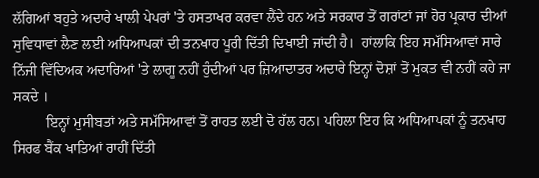ਲੱਗਿਆਂ ਬਹੁਤੇ ਅਦਾਰੇ ਖਾਲੀ ਪੇਪਰਾਂ 'ਤੇ ਹਸਤਾਖਰ ਕਰਵਾ ਲੈਂਦੇ ਹਨ ਅਤੇ ਸਰਕਾਰ ਤੋਂ ਗਰਾਂਟਾਂ ਜਾਂ ਹੋਰ ਪ੍ਰਕਾਰ ਦੀਆਂ ਸੁਵਿਧਾਵਾਂ ਲੈਣ ਲਈ ਅਧਿਆਪਕਾਂ ਦੀ ਤਨਖਾਹ ਪੂਰੀ ਦਿੱਤੀ ਦਿਖਾਈ ਜਾਂਦੀ ਹੈ।  ਹਾਂਲਾਕਿ ਇਹ ਸਮੱਸਿਆਵਾਂ ਸਾਰੇ ਨਿੱਜੀ ਵਿੱਦਿਅਕ ਅਦਾਰਿਆਂ 'ਤੇ ਲਾਗੂ ਨਹੀਂ ਹੁੰਦੀਆਂ ਪਰ ਜ਼ਿਆਦਾਤਰ ਅਦਾਰੇ ਇਨ੍ਹਾਂ ਦੋਸ਼ਾਂ ਤੋਂ ਮੁਕਤ ਵੀ ਨਹੀਂ ਕਹੇ ਜਾ ਸਕਦੇ ।
         ਇਨ੍ਹਾਂ ਮੁਸੀਬਤਾਂ ਅਤੇ ਸਮੱਸਿਆਵਾਂ ਤੋਂ ਰਾਹਤ ਲਈ ਦੋ ਹੱਲ ਹਨ। ਪਹਿਲਾ ਇਹ ਕਿ ਅਧਿਆਪਕਾਂ ਨੂੰ ਤਨਖਾਹ ਸਿਰਫ ਬੈਂਕ ਖਾਤਿਆਂ ਰਾਹੀਂ ਦਿੱਤੀ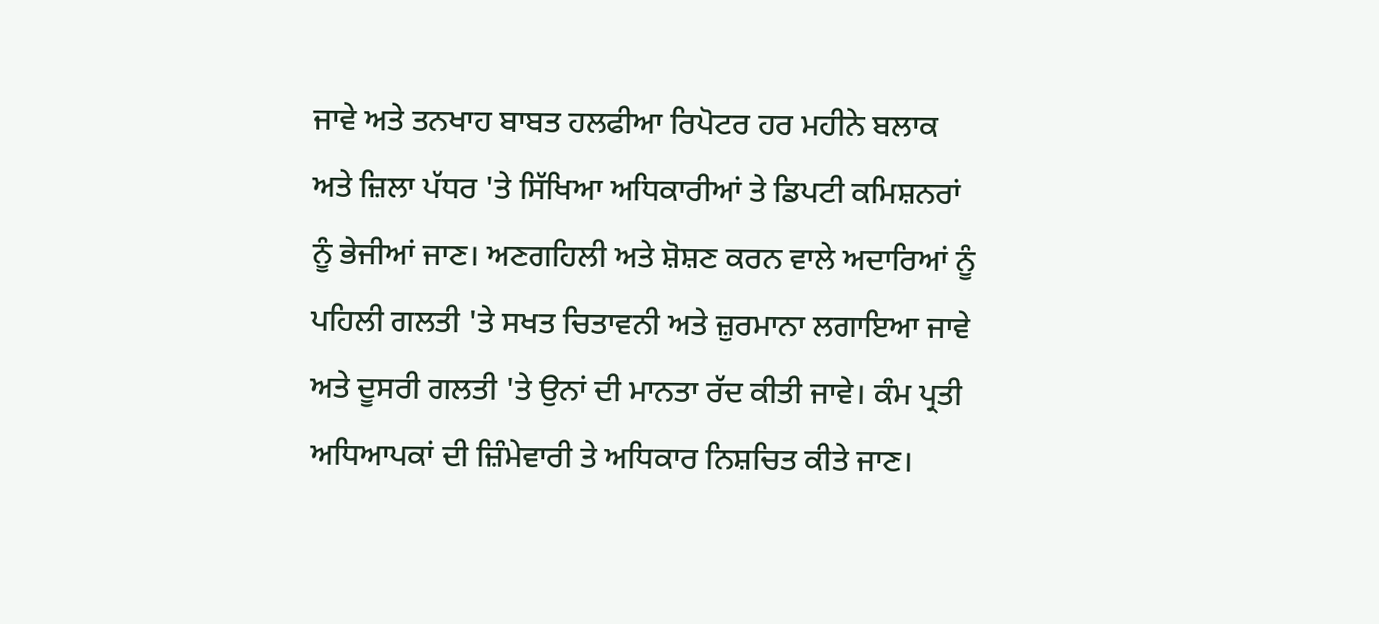ਜਾਵੇ ਅਤੇ ਤਨਖਾਹ ਬਾਬਤ ਹਲਫੀਆ ਰਿਪੋਟਰ ਹਰ ਮਹੀਨੇ ਬਲਾਕ ਅਤੇ ਜ਼ਿਲਾ ਪੱਧਰ 'ਤੇ ਸਿੱਖਿਆ ਅਧਿਕਾਰੀਆਂ ਤੇ ਡਿਪਟੀ ਕਮਿਸ਼ਨਰਾਂ ਨੂੰ ਭੇਜੀਆਂ ਜਾਣ। ਅਣਗਹਿਲੀ ਅਤੇ ਸ਼ੋਸ਼ਣ ਕਰਨ ਵਾਲੇ ਅਦਾਰਿਆਂ ਨੂੰ ਪਹਿਲੀ ਗਲਤੀ 'ਤੇ ਸਖਤ ਚਿਤਾਵਨੀ ਅਤੇ ਜ਼ੁਰਮਾਨਾ ਲਗਾਇਆ ਜਾਵੇ ਅਤੇ ਦੂਸਰੀ ਗਲਤੀ 'ਤੇ ਉਨਾਂ ਦੀ ਮਾਨਤਾ ਰੱਦ ਕੀਤੀ ਜਾਵੇ। ਕੰਮ ਪ੍ਰਤੀ ਅਧਿਆਪਕਾਂ ਦੀ ਜ਼ਿੰਮੇਵਾਰੀ ਤੇ ਅਧਿਕਾਰ ਨਿਸ਼ਚਿਤ ਕੀਤੇ ਜਾਣ।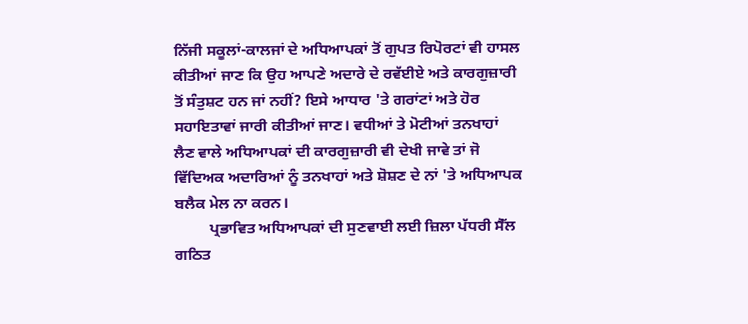ਨਿੱਜੀ ਸਕੂਲਾਂ-ਕਾਲਜਾਂ ਦੇ ਅਧਿਆਪਕਾਂ ਤੋਂ ਗੁਪਤ ਰਿਪੋਰਟਾਂ ਵੀ ਹਾਸਲ ਕੀਤੀਆਂ ਜਾਣ ਕਿ ਉਹ ਆਪਣੇ ਅਦਾਰੇ ਦੇ ਰਵੱਈਏ ਅਤੇ ਕਾਰਗੁਜ਼ਾਰੀ ਤੋਂ ਸੰਤੁਸ਼ਟ ਹਨ ਜਾਂ ਨਹੀਂ? ਇਸੇ ਆਧਾਰ 'ਤੇ ਗਰਾਂਟਾਂ ਅਤੇ ਹੋਰ ਸਹਾਇਤਾਵਾਂ ਜਾਰੀ ਕੀਤੀਆਂ ਜਾਣ। ਵਧੀਆਂ ਤੇ ਮੋਟੀਆਂ ਤਨਖਾਹਾਂ ਲੈਣ ਵਾਲੇ ਅਧਿਆਪਕਾਂ ਦੀ ਕਾਰਗੁਜ਼ਾਰੀ ਵੀ ਦੇਖੀ ਜਾਵੇ ਤਾਂ ਜੋ ਵਿੱਦਿਅਕ ਅਦਾਰਿਆਂ ਨੂੰ ਤਨਖਾਹਾਂ ਅਤੇ ਸ਼ੋਸ਼ਣ ਦੇ ਨਾਂ 'ਤੇ ਅਧਿਆਪਕ ਬਲੈਕ ਮੇਲ ਨਾ ਕਰਨ।
         ਪ੍ਰਭਾਵਿਤ ਅਧਿਆਪਕਾਂ ਦੀ ਸੁਣਵਾਈ ਲਈ ਜ਼ਿਲਾ ਪੱਧਰੀ ਸੈੱਲ ਗਠਿਤ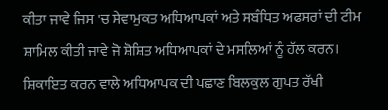ਕੀਤਾ ਜਾਵੇ ਜਿਸ 'ਚ ਸੇਵਾਮੁਕਤ ਅਧਿਆਪਕਾਂ ਅਤੇ ਸਬੰਧਿਤ ਅਫਸਰਾਂ ਦੀ ਟੀਮ ਸ਼ਾਮਿਲ ਕੀਤੀ ਜਾਵੇ ਜੋ ਸ਼ੋਸ਼ਿਤ ਅਧਿਆਪਕਾਂ ਦੇ ਮਸਲਿਆਂ ਨੂੰ ਹੱਲ ਕਰਨ। ਸ਼ਿਕਾਇਤ ਕਰਨ ਵਾਲੇ ਅਧਿਆਪਕ ਦੀ ਪਛਾਣ ਬਿਲਕੁਲ ਗੁਪਤ ਰੱਖੀ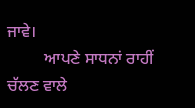ਜਾਵੇ।
         ਆਪਣੇ ਸਾਧਨਾਂ ਰਾਹੀਂ ਚੱਲਣ ਵਾਲੇ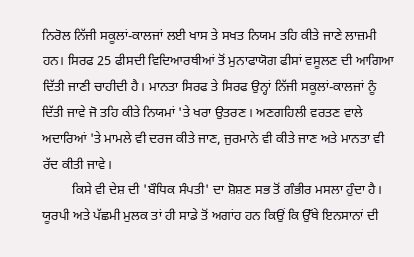ਨਿਰੋਲ ਨਿੱਜੀ ਸਕੂਲਾਂ-ਕਾਲਜਾਂ ਲਈ ਖਾਸ ਤੇ ਸਖਤ ਨਿਯਮ ਤਹਿ ਕੀਤੇ ਜਾਣੇ ਲਾਜ਼ਮੀ ਹਨ। ਸਿਰਫ 25 ਫੀਸਦੀ ਵਿਦਿਆਰਥੀਆਂ ਤੋਂ ਮੁਨਾਫਾਯੋਗ ਫੀਸਾਂ ਵਸੂਲਣ ਦੀ ਆਗਿਆ ਦਿੱਤੀ ਜਾਣੀ ਚਾਹੀਦੀ ਹੈ। ਮਾਨਤਾ ਸਿਰਫ ਤੇ ਸਿਰਫ ਉਨ੍ਹਾਂ ਨਿੱਜੀ ਸਕੂਲਾਂ-ਕਾਲਜਾਂ ਨੂੰ ਦਿੱਤੀ ਜਾਵੇ ਜੋ ਤਹਿ ਕੀਤੇ ਨਿਯਮਾਂ 'ਤੇ ਖਰਾ ਉਤਰਣ। ਅਣਗਹਿਲੀ ਵਰਤਣ ਵਾਲੇ ਅਦਾਰਿਆਂ 'ਤੇ ਮਾਮਲੇ ਵੀ ਦਰਜ ਕੀਤੇ ਜਾਣ, ਜੁਰਮਾਨੇ ਵੀ ਕੀਤੇ ਜਾਣ ਅਤੇ ਮਾਨਤਾ ਵੀ ਰੱਦ ਕੀਤੀ ਜਾਵੇ।
         ਕਿਸੇ ਵੀ ਦੇਸ਼ ਦੀ 'ਬੌਧਿਕ ਸੰਪਤੀ' ਦਾ ਸ਼ੋਸ਼ਣ ਸਭ ਤੋਂ ਗੰਭੀਰ ਮਸਲਾ ਹੁੰਦਾ ਹੈ। ਯੂਰਪੀ ਅਤੇ ਪੱਛਮੀ ਮੁਲਕ ਤਾਂ ਹੀ ਸਾਡੇ ਤੋਂ ਅਗਾਂਹ ਹਨ ਕਿਉਂ ਕਿ ਉੱਥੇ ਇਨਸਾਨਾਂ ਦੀ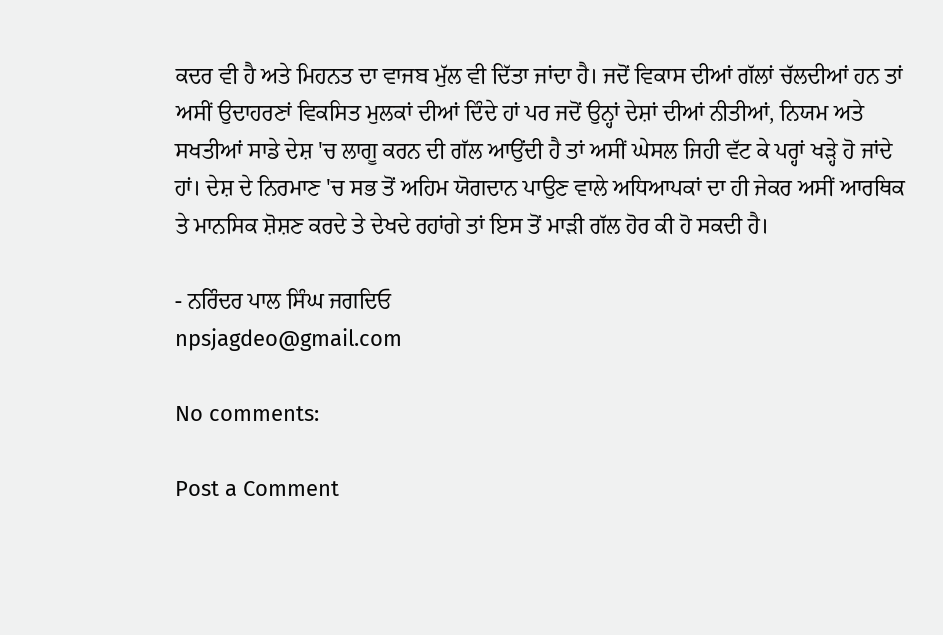ਕਦਰ ਵੀ ਹੈ ਅਤੇ ਮਿਹਨਤ ਦਾ ਵਾਜਬ ਮੁੱਲ ਵੀ ਦਿੱਤਾ ਜਾਂਦਾ ਹੈ। ਜਦੋਂ ਵਿਕਾਸ ਦੀਆਂ ਗੱਲਾਂ ਚੱਲਦੀਆਂ ਹਨ ਤਾਂ ਅਸੀਂ ਉਦਾਹਰਣਾਂ ਵਿਕਸਿਤ ਮੁਲਕਾਂ ਦੀਆਂ ਦਿੰਦੇ ਹਾਂ ਪਰ ਜਦੋਂ ਉਨ੍ਹਾਂ ਦੇਸ਼ਾਂ ਦੀਆਂ ਨੀਤੀਆਂ, ਨਿਯਮ ਅਤੇ ਸਖਤੀਆਂ ਸਾਡੇ ਦੇਸ਼ 'ਚ ਲਾਗੂ ਕਰਨ ਦੀ ਗੱਲ ਆਉਂਦੀ ਹੈ ਤਾਂ ਅਸੀਂ ਘੇਸਲ ਜਿਹੀ ਵੱਟ ਕੇ ਪਰ੍ਹਾਂ ਖੜ੍ਹੇ ਹੋ ਜਾਂਦੇ ਹਾਂ। ਦੇਸ਼ ਦੇ ਨਿਰਮਾਣ 'ਚ ਸਭ ਤੋਂ ਅਹਿਮ ਯੋਗਦਾਨ ਪਾਉਣ ਵਾਲੇ ਅਧਿਆਪਕਾਂ ਦਾ ਹੀ ਜੇਕਰ ਅਸੀਂ ਆਰਥਿਕ ਤੇ ਮਾਨਸਿਕ ਸ਼ੋਸ਼ਣ ਕਰਦੇ ਤੇ ਦੇਖਦੇ ਰਹਾਂਗੇ ਤਾਂ ਇਸ ਤੋਂ ਮਾੜੀ ਗੱਲ ਹੋਰ ਕੀ ਹੋ ਸਕਦੀ ਹੈ।

- ਨਰਿੰਦਰ ਪਾਲ ਸਿੰਘ ਜਗਦਿਓ
npsjagdeo@gmail.com

No comments:

Post a Comment